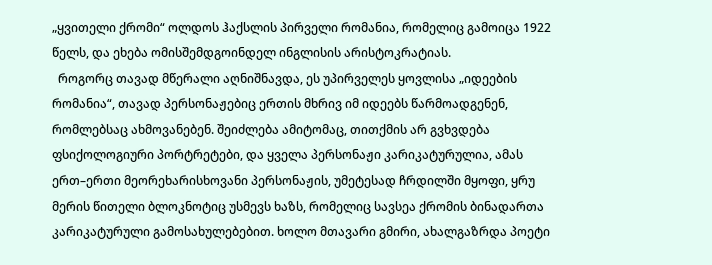„ყვითელი ქრომი“ ოლდოს ჰაქსლის პირველი რომანია, რომელიც გამოიცა 1922 წელს, და ეხება ომისშემდგოინდელ ინგლისის არისტოკრატიას.
  როგორც თავად მწერალი აღნიშნავდა, ეს უპირველეს ყოვლისა „იდეების რომანია“, თავად პერსონაჟებიც ერთის მხრივ იმ იდეებს წარმოადგენენ, რომლებსაც ახმოვანებენ. შეიძლება ამიტომაც, თითქმის არ გვხვდება ფსიქოლოგიური პორტრეტები, და ყველა პერსონაჟი კარიკატურულია, ამას ერთ–ერთი მეორეხარისხოვანი პერსონაჟის, უმეტესად ჩრდილში მყოფი, ყრუ მერის წითელი ბლოკნოტიც უსმევს ხაზს, რომელიც სავსეა ქრომის ბინადართა კარიკატურული გამოსახულებებით. ხოლო მთავარი გმირი, ახალგაზრდა პოეტი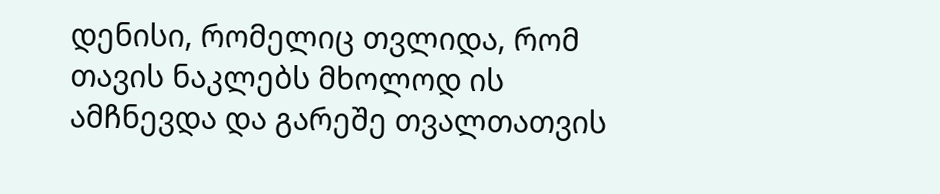დენისი, რომელიც თვლიდა, რომ თავის ნაკლებს მხოლოდ ის ამჩნევდა და გარეშე თვალთათვის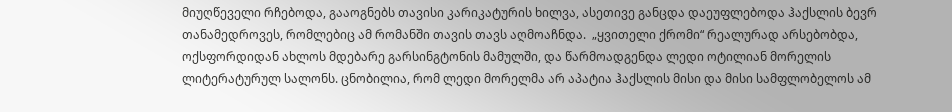მიუღწეველი რჩებოდა, გააოგნებს თავისი კარიკატურის ხილვა, ასეთივე განცდა დაეუფლებოდა ჰაქსლის ბევრ თანამედროვეს, რომლებიც ამ რომანში თავის თავს აღმოაჩნდა.  „ყვითელი ქრომი“ რეალურად არსებობდა, ოქსფორდიდან ახლოს მდებარე გარსინგტონის მამულში, და წარმოადგენდა ლედი ოტილიან მორელის ლიტერატურულ სალონს. ცნობილია, რომ ლედი მორელმა არ აპატია ჰაქსლის მისი და მისი სამფლობელოს ამ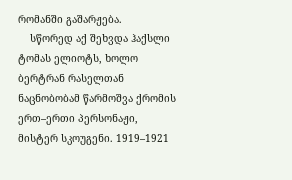რომანში გაშარჟება.
    სწორედ აქ შეხვდა ჰაქსლი ტომას ელიოტს, ხოლო ბერტრან რასელთან ნაცნობობამ წარმოშვა ქრომის ერთ–ერთი პერსონაჟი, მისტერ სკოუგენი. 1919–1921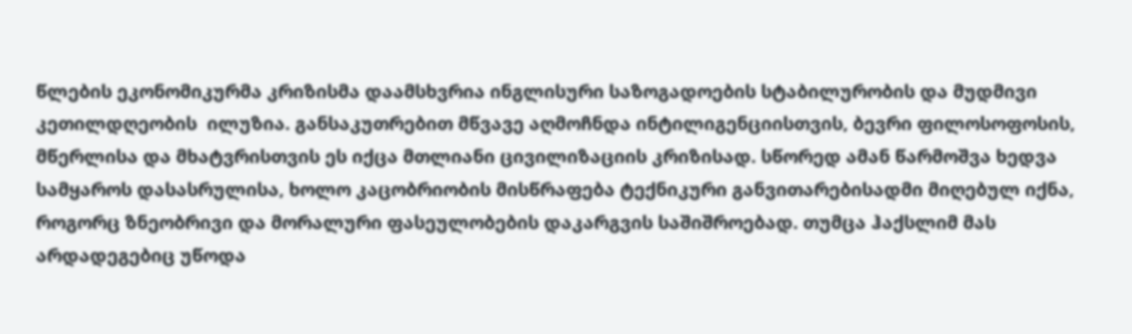წლების ეკონომიკურმა კრიზისმა დაამსხვრია ინგლისური საზოგადოების სტაბილურობის და მუდმივი კეთილდღეობის  ილუზია. განსაკუთრებით მწვავე აღმოჩნდა ინტილიგენციისთვის, ბევრი ფილოსოფოსის, მწერლისა და მხატვრისთვის ეს იქცა მთლიანი ცივილიზაციის კრიზისად. სწორედ ამან წარმოშვა ხედვა სამყაროს დასასრულისა, ხოლო კაცობრიობის მისწრაფება ტექნიკური განვითარებისადმი მიღებულ იქნა, როგორც ზნეობრივი და მორალური ფასეულობების დაკარგვის საშიშროებად. თუმცა ჰაქსლიმ მას არდადეგებიც უწოდა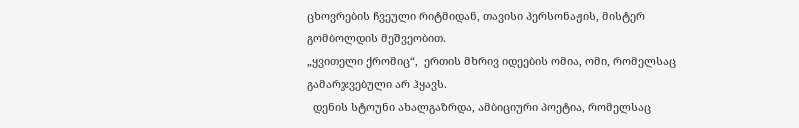ცხოვრების ჩვეული რიტმიდან, თავისი პერსონაჟის, მისტერ გომბოლდის მეშვეობით.
„ყვითელი ქრომიც“,  ერთის მხრივ იდეების ომია, ომი, რომელსაც გამარჯვებული არ ჰყავს.
  დენის სტოუნი ახალგაზრდა, ამბიციური პოეტია, რომელსაც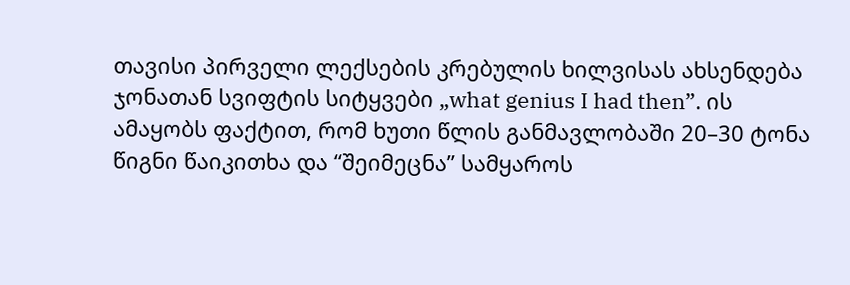თავისი პირველი ლექსების კრებულის ხილვისას ახსენდება ჯონათან სვიფტის სიტყვები „what genius I had then”. ის ამაყობს ფაქტით, რომ ხუთი წლის განმავლობაში 20–30 ტონა წიგნი წაიკითხა და “შეიმეცნა” სამყაროს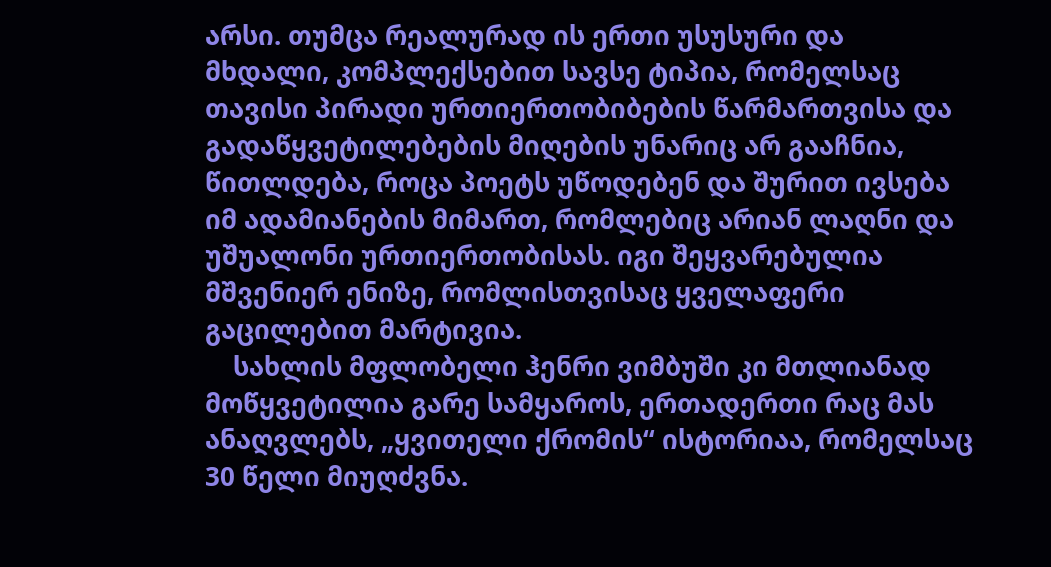არსი. თუმცა რეალურად ის ერთი უსუსური და მხდალი, კომპლექსებით სავსე ტიპია, რომელსაც თავისი პირადი ურთიერთობიბების წარმართვისა და გადაწყვეტილებების მიღების უნარიც არ გააჩნია, წითლდება, როცა პოეტს უწოდებენ და შურით ივსება იმ ადამიანების მიმართ, რომლებიც არიან ლაღნი და უშუალონი ურთიერთობისას. იგი შეყვარებულია მშვენიერ ენიზე, რომლისთვისაც ყველაფერი გაცილებით მარტივია.
    სახლის მფლობელი ჰენრი ვიმბუში კი მთლიანად მოწყვეტილია გარე სამყაროს, ერთადერთი რაც მას ანაღვლებს, „ყვითელი ქრომის“ ისტორიაა, რომელსაც 30 წელი მიუღძვნა.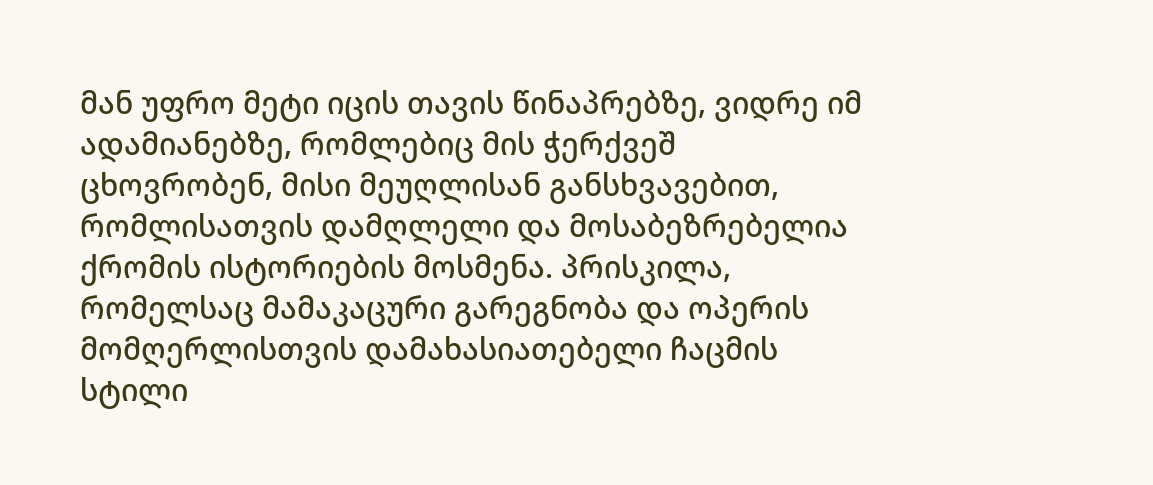მან უფრო მეტი იცის თავის წინაპრებზე, ვიდრე იმ ადამიანებზე, რომლებიც მის ჭერქვეშ ცხოვრობენ, მისი მეუღლისან განსხვავებით, რომლისათვის დამღლელი და მოსაბეზრებელია ქრომის ისტორიების მოსმენა. პრისკილა, რომელსაც მამაკაცური გარეგნობა და ოპერის მომღერლისთვის დამახასიათებელი ჩაცმის სტილი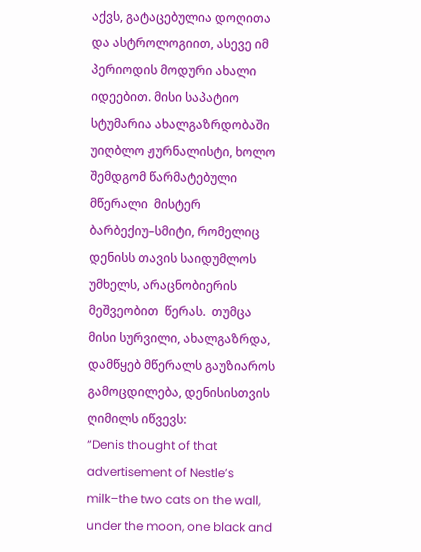აქვს, გატაცებულია დოღითა და ასტროლოგიით, ასევე იმ პერიოდის მოდური ახალი იდეებით. მისი საპატიო სტუმარია ახალგაზრდობაში უიღბლო ჟურნალისტი, ხოლო შემდგომ წარმატებული მწერალი  მისტერ ბარბექიუ–სმიტი, რომელიც დენისს თავის საიდუმლოს უმხელს, არაცნობიერის მეშვეობით  წერას.  თუმცა მისი სურვილი, ახალგაზრდა, დამწყებ მწერალს გაუზიაროს გამოცდილება, დენისისთვის ღიმილს იწვევს:
“Denis thought of that advertisement of Nestle’s milk–the two cats on the wall, under the moon, one black and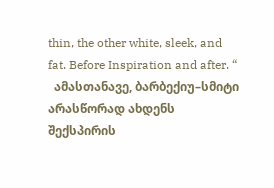thin, the other white, sleek, and fat. Before Inspiration and after. “
  ამასთანავე, ბარბექიუ–სმიტი არასწორად ახდენს შექსპირის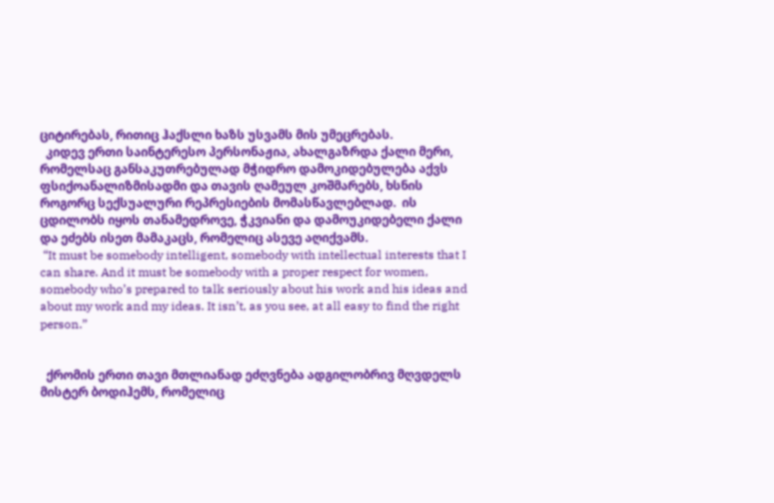ციტირებას, რითიც ჰაქსლი ხაზს უსვამს მის უმეცრებას.
  კიდევ ერთი საინტერესო პერსონაჟია, ახალგაზრდა ქალი მერი, რომელსაც განსაკუთრებულად მჭიდრო დამოკიდებულება აქვს ფსიქოანალიზმისადმი და თავის ღამეულ კოშმარებს, ხსნის როგორც სექსუალური რეპრესიების მომასწავლებლად.  ის ცდილობს იყოს თანამედროვე, ჭკვიანი და დამოუკიდებელი ქალი და ეძებს ისეთ მამაკაცს, რომელიც ასევე აღიქვამს.
 “It must be somebody intelligent, somebody with intellectual interests that I can share. And it must be somebody with a proper respect for women, somebody who’s prepared to talk seriously about his work and his ideas and about my work and my ideas. It isn’t, as you see, at all easy to find the right person.”


  ქრომის ერთი თავი მთლიანად ეძღვნება ადგილობრივ მღვდელს მისტერ ბოდიჰემს, რომელიც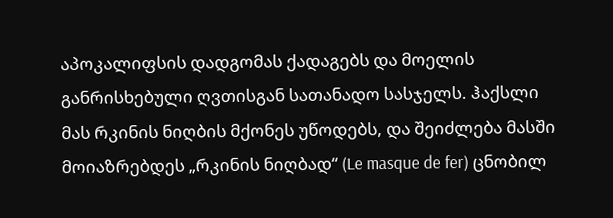აპოკალიფსის დადგომას ქადაგებს და მოელის განრისხებული ღვთისგან სათანადო სასჯელს. ჰაქსლი მას რკინის ნიღბის მქონეს უწოდებს, და შეიძლება მასში მოიაზრებდეს „რკინის ნიღბად“ (Le masque de fer) ცნობილ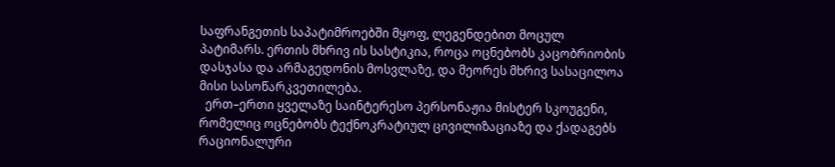საფრანგეთის საპატიმროებში მყოფ, ლეგენდებით მოცულ პატიმარს. ერთის მხრივ ის სასტიკია, როცა ოცნებობს კაცობრიობის დასჯასა და არმაგედონის მოსვლაზე, და მეორეს მხრივ სასაცილოა მისი სასოწარკვეთილება.
  ერთ–ერთი ყველაზე საინტერესო პერსონაჟია მისტერ სკოუგენი, რომელიც ოცნებობს ტექნოკრატიულ ცივილიზაციაზე და ქადაგებს რაციონალური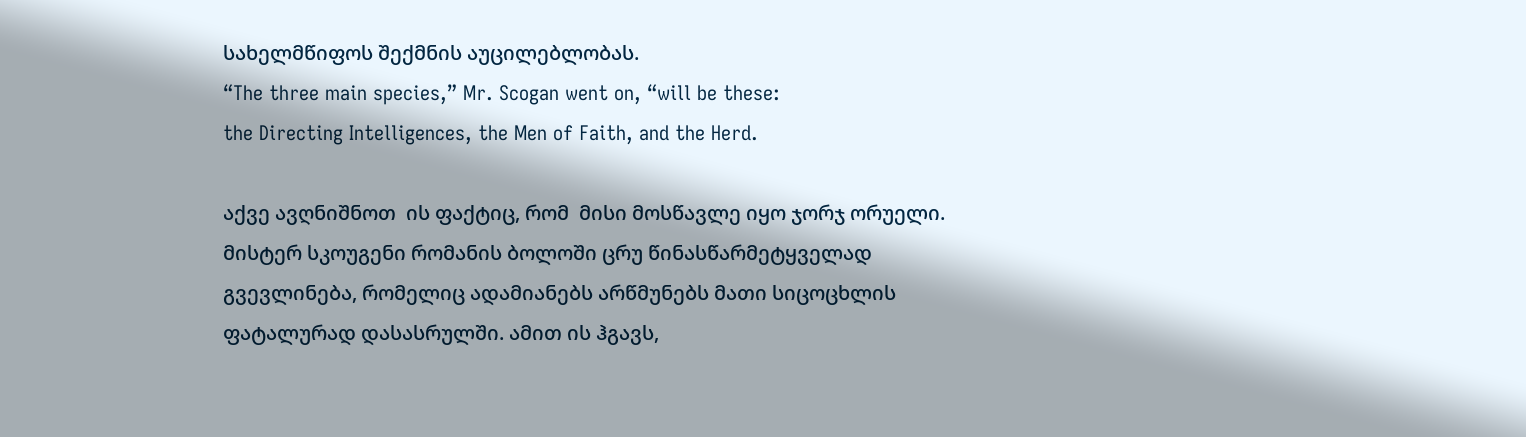სახელმწიფოს შექმნის აუცილებლობას.
“The three main species,” Mr. Scogan went on, “will be these:
the Directing Intelligences, the Men of Faith, and the Herd.

აქვე ავღნიშნოთ  ის ფაქტიც, რომ  მისი მოსწავლე იყო ჯორჯ ორუელი.
მისტერ სკოუგენი რომანის ბოლოში ცრუ წინასწარმეტყველად გვევლინება, რომელიც ადამიანებს არწმუნებს მათი სიცოცხლის ფატალურად დასასრულში. ამით ის ჰგავს,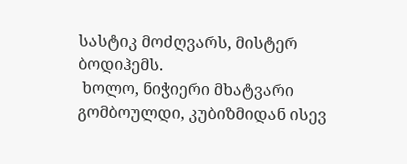სასტიკ მოძღვარს, მისტერ ბოდიჰემს.
 ხოლო, ნიჭიერი მხატვარი გომბოულდი, კუბიზმიდან ისევ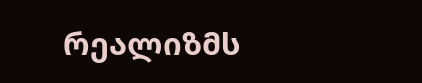რეალიზმს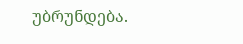უბრუნდება.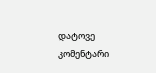დატოვე კომენტარი